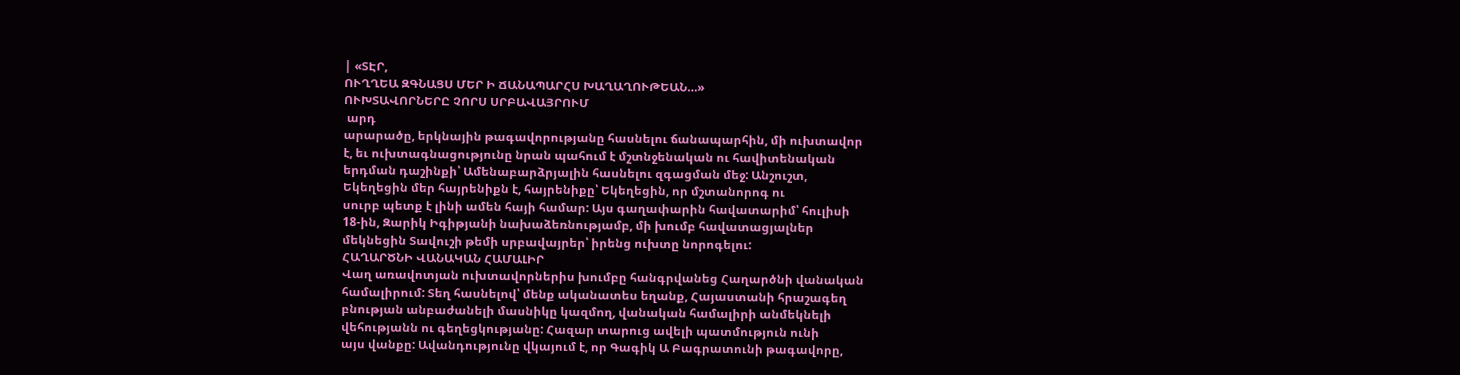| «ՏԷՐ,
ՈՒՂՂԵԱ ԶԳՆԱՑՍ ՄԵՐ Ի ՃԱՆԱՊԱՐՀՍ ԽԱՂԱՂՈՒԹԵԱՆ…»
ՈՒԽՏԱՎՈՐՆԵՐԸ ՉՈՐՍ ՍՐԲԱՎԱՅՐՈՒՄ
 արդ
արարածը, երկնային թագավորությանը հասնելու ճանապարհին, մի ուխտավոր
է, եւ ուխտագնացությունը նրան պահում է մշտնջենական ու հավիտենական
երդման դաշինքի՝ Ամենաբարձրյալին հասնելու զգացման մեջ: Անշուշտ,
Եկեղեցին մեր հայրենիքն է, հայրենիքը՝ Եկեղեցին, որ մշտանորոգ ու
սուրբ պետք է լինի ամեն հայի համար: Այս գաղափարին հավատարիմ՝ հուլիսի
18-ին, Զարիկ Իգիթյանի նախաձեռնությամբ, մի խումբ հավատացյալներ
մեկնեցին Տավուշի թեմի սրբավայրեր՝ իրենց ուխտը նորոգելու:
ՀԱՂԱՐԾՆԻ ՎԱՆԱԿԱՆ ՀԱՄԱԼԻՐ
Վաղ առավոտյան ուխտավորներիս խումբը հանգրվանեց Հաղարծնի վանական
համալիրում: Տեղ հասնելով՝ մենք ականատես եղանք, Հայաստանի հրաշագեղ
բնության անբաժանելի մասնիկը կազմող, վանական համալիրի անմեկնելի
վեհությանն ու գեղեցկությանը: Հազար տարուց ավելի պատմություն ունի
այս վանքը: Ավանդությունը վկայում է, որ Գագիկ Ա Բագրատունի թագավորը,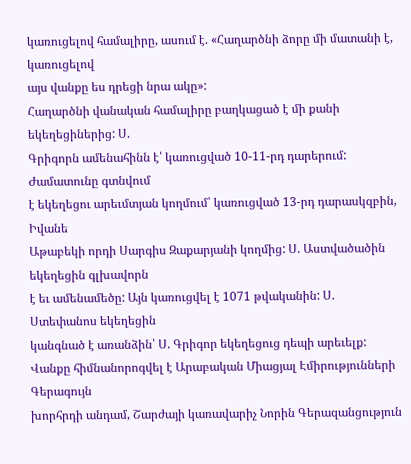կառուցելով համալիրը, ասում է. «Հաղարծնի ձորը մի մատանի է, կառուցելով
այս վանքը ես դրեցի նրա ակը»:
Հաղարծնի վանական համալիրը բաղկացած է մի քանի եկեղեցիներից: Ս.
Գրիգորն ամենահինն է՝ կառուցված 10-11-րդ դարերում: Ժամատունը գտնվում
է եկեղեցու արեւմտյան կողմում՝ կառուցված 13-րդ դարասկզբին, Իվանե
Աթաբեկի որդի Սարգիս Զաքարյանի կողմից: Ս. Աստվածածին եկեղեցին գլխավորն
է եւ ամենամեծը: Այն կառուցվել է 1071 թվականին: Ս. Ստեփանոս եկեղեցին
կանգնած է առանձին՝ Ս. Գրիգոր եկեղեցուց դեպի արեւելք:
Վանքը հիմնանորոգվել է Արաբական Միացյալ Էմիրությունների Գերագույն
խորհրդի անդամ, Շարժայի կառավարիչ Նորին Գերազանցություն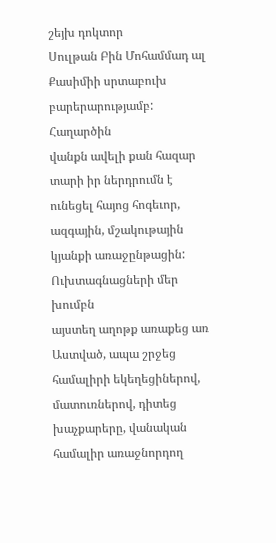շեյխ դոկտոր
Սուլթան Բին Մոհամմադ ալ Քասիմիի սրտաբուխ բարերարությամբ: Հաղարծին
վանքն ավելի քան հազար տարի իր ներդրումն է ունեցել հայոց հոգեւոր,
ազգային, մշակութային կյանքի առաջընթացին: Ուխտագնացների մեր խումբն
այստեղ աղոթք առաքեց առ Աստված, ապա շրջեց համալիրի եկեղեցիներով,
մատուռներով, դիտեց խաչքարերը, վանական համալիր առաջնորդող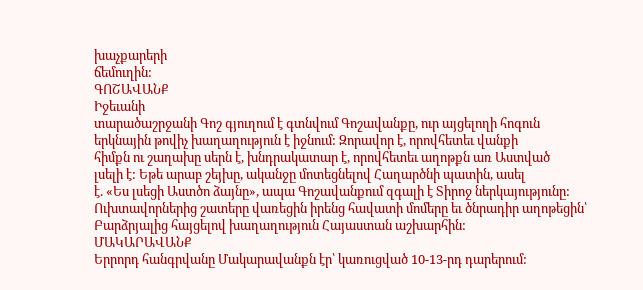խաչքարերի
ճեմուղին:
ԳՈՇԱՎԱՆՔ
Իջեւանի
տարածաշրջանի Գոշ գյուղում է գտնվում Գոշավանքը, ուր այցելողի հոգուն
երկնային թովիչ խաղաղություն է իջնում: Զորավոր է, որովհետեւ վանքի
հիմքն ու շաղախը սերն է, խնդրակատար է, որովհետեւ աղոթքն առ Աստված
լսելի է: Եթե արաբ շեյխը, ականջը մոտեցնելով Հաղարծնի պատին, ասել
է. «Ես լսեցի Աստծո ձայնը», ապա Գոշավանքում զգալի է Տիրոջ ներկայությունը:
Ուխտավորներից շատերը վառեցին իրենց հավատի մոմերը եւ ծնրադիր աղոթեցին՝
Բարձրյալից հայցելով խաղաղություն Հայաստան աշխարհին:
ՄԱԿԱՐԱՎԱՆՔ
Երրորդ հանգրվանը Մակարավանքն էր՝ կառուցված 10-13-րդ դարերում: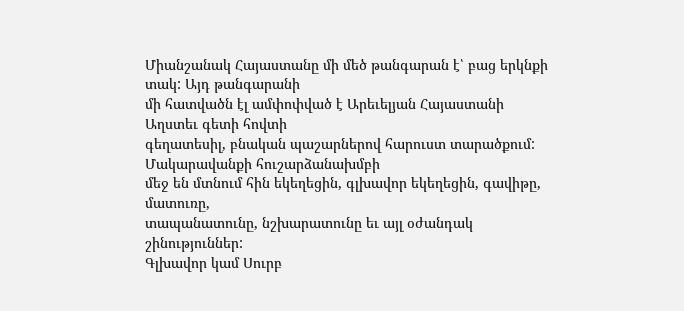Միանշանակ Հայաստանը մի մեծ թանգարան է՝ բաց երկնքի տակ: Այդ թանգարանի
մի հատվածն էլ ամփոփված է Արեւելյան Հայաստանի Աղստեւ գետի հովտի
գեղատեսիլ, բնական պաշարներով հարուստ տարածքում: Մակարավանքի հուշարձանախմբի
մեջ են մտնում հին եկեղեցին, գլխավոր եկեղեցին, գավիթը, մատուռը,
տապանատունը, նշխարատունը եւ այլ օժանդակ շինություններ:
Գլխավոր կամ Սուրբ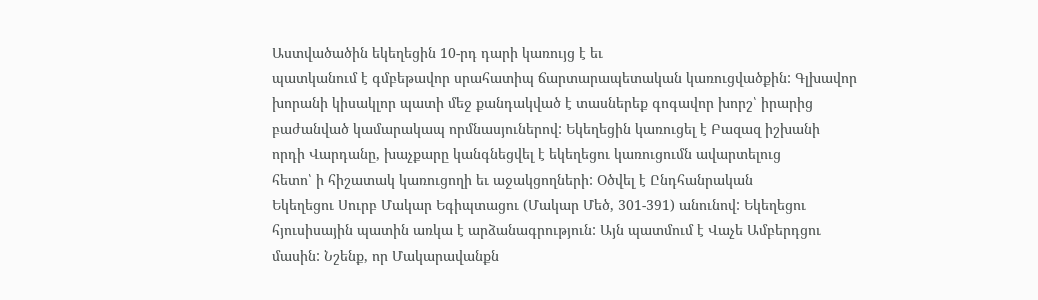Աստվածածին եկեղեցին 10-րդ դարի կառույց է եւ
պատկանում է գմբեթավոր սրահատիպ ճարտարապետական կառուցվածքին: Գլխավոր
խորանի կիսակլոր պատի մեջ քանդակված է տասներեք գոգավոր խորշ՝ իրարից
բաժանված կամարակապ որմնասյուներով: Եկեղեցին կառուցել է Բազազ իշխանի
որդի Վարդանը, խաչքարը կանգնեցվել է եկեղեցու կառուցումն ավարտելուց
հետո՝ ի հիշատակ կառուցողի եւ աջակցողների: Օծվել է Ընդհանրական
Եկեղեցու Սուրբ Մակար Եգիպտացու (Մակար Մեծ, 301-391) անունով: Եկեղեցու
հյուսիսային պատին առկա է արձանագրություն: Այն պատմում է Վաչե Ամբերդցու
մասին: Նշենք, որ Մակարավանքն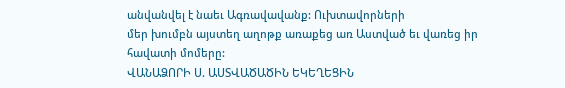անվանվել է նաեւ Ագռավավանք: Ուխտավորների
մեր խումբն այստեղ աղոթք առաքեց առ Աստված եւ վառեց իր հավատի մոմերը:
ՎԱՆԱՁՈՐԻ Ս. ԱՍՏՎԱԾԱԾԻՆ ԵԿԵՂԵՑԻՆ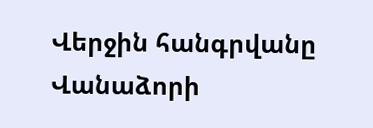Վերջին հանգրվանը Վանաձորի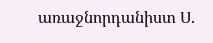առաջնորդանիստ Ս.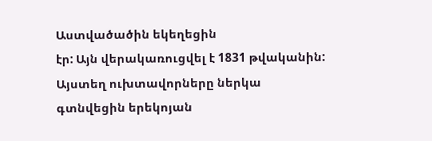Աստվածածին եկեղեցին
էր: Այն վերակառուցվել է 1831 թվականին: Այստեղ ուխտավորները ներկա
գտնվեցին երեկոյան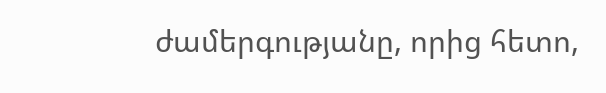ժամերգությանը, որից հետո,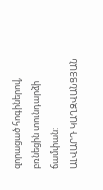զորացած հոգիներով,
բռնեցին տունդարձի ճամփան:
ԱԼՎԱՐԴ ԿԱՂԶՎԱՆՑՅԱՆ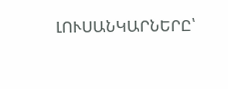ԼՈՒՍԱՆԿԱՐՆԵՐԸ՝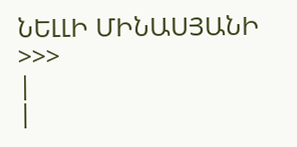ՆԵԼԼԻ ՄԻՆԱՍՅԱՆԻ
>>>
|
|